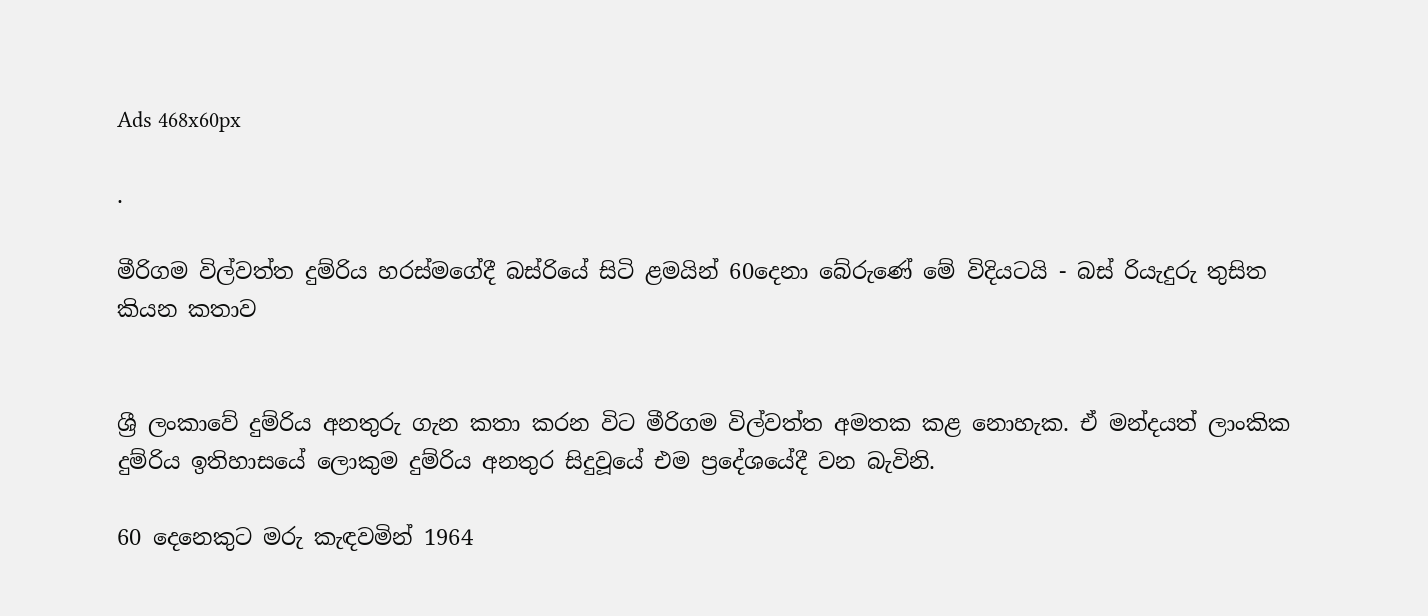Ads 468x60px

.

මීරිගම විල්වත්ත දුම්රිය හරස්මගේදී බස්රියේ සිටි ළමයින් 60දෙනා බේරුණේ මේ විදියටයි - බස් රියැදුරු තුසිත කියන කතාව


ශ්‍රී ලංකාවේ දුම්රිය අනතුරු ගැන කතා කරන විට මීරිගම විල්වත්ත අමතක කළ නොහැක. ඒ මන්දයත් ලාංකික දුම්රිය ඉතිහාසයේ ලොකුම දුම්රිය අනතුර සිදුවූයේ එම ප්‍රදේශයේදී වන බැවිනි.

60 දෙනෙකුට මරු කැඳවමින් 1964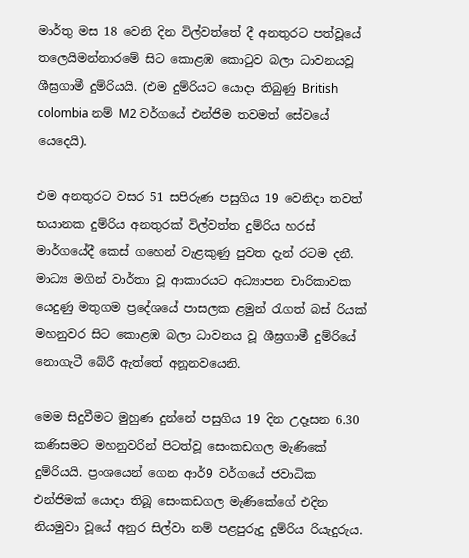මාර්තු මස 18 වෙනි දින විල්වත්තේ දී අනතුරට පත්වූයේ තලෙයිමන්නාරමේ සිට කොළඹ කොටුව බලා ධාවනයවූ ශීඝ්‍රගාමී දුම්රියයි. (එම දුම්රියට යොදා තිබුණු British colombia නම් M2 වර්ගයේ එන්ජිම තවමත් සේවයේ යෙදෙයි).

එම අනතුරට වසර 51 සපිරුණ පසුගිය 19 වෙනිදා තවත් භයානක දුම්රිය අනතුරක් විල්වත්ත දුම්රිය හරස් මාර්ගයේදී කෙස් ගහෙන් වැළකුණු පුවත දැන් රටම දනී. මාධ්‍ය මගින් වාර්තා වූ ආකාරයට අධ්‍යාපන චාරිකාවක යෙදුණු මතුගම ප්‍රදේශයේ පාසලක ළමුන් රැගත් බස් රියක්
මහනුවර සිට කොළඹ බලා ධාවනය වූ ශීඝ්‍රගාමී දුම්රියේ නොගැටී බේරී ඇත්තේ අනූනවයෙනි.

මෙම සිදුවීමට මුහුණ දුන්නේ පසුගිය 19 දින උදෑසන 6.30 කණිසමට මහනුවරින් පිටත්වූ සෙංකඩගල මැණිකේ දුම්රියයි. ප්‍රංශයෙන් ගෙන ආර්9 වර්ගයේ ජවාධික එන්ජිමක් යොදා තිබූ සෙංකඩගල මැණිකේගේ එදින නියමුවා වූයේ අනුර සිල්වා නම් පළපුරුදු දුම්රිය රියැදුරුය.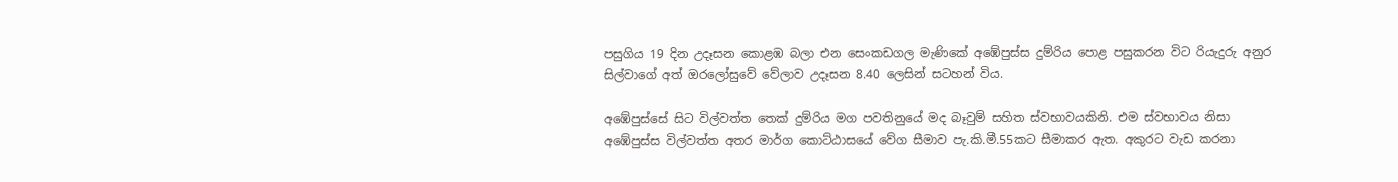පසුගිය 19 දින උදෑසන කොළඹ බලා එන සෙංකඩගල මැණිකේ අඹේපුස්ස දුම්රිය ‍පොළ පසුකරන විට රියැදුරු අනුර සිල්වාගේ අත් ඔරලෝසුවේ වේලාව උදෑසන 8.40 ලෙසින් සටහන් විය.

අඹේපුස්සේ සිට විල්වත්ත තෙක් දුම්රිය මග පවතිනුයේ මද බෑවුම් සහිත ස්වභාවයකිනි. එම ස්වභාවය නිසා අඹේපුස්ස විල්වත්ත අතර මාර්ග කොට්ඨාසයේ වේග සීමාව පැ.කි.මී.55කට සීමාකර ඇත. අකුරට වැඩ කරනා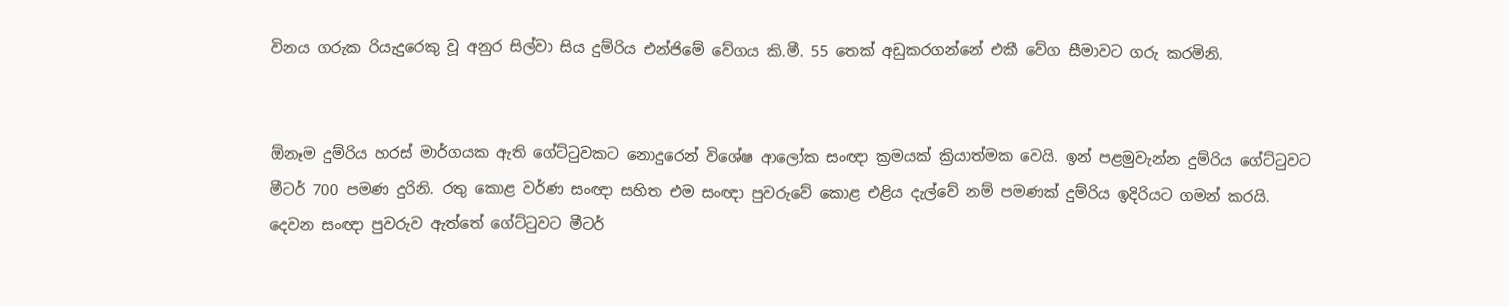විනය ගරුක රියැදුරෙකු වූ අනුර සිල්වා සිය දුම්රිය එන්ජිමේ වේගය කි.මී. 55 තෙක් අඩුකරගන්නේ එකී වේග සීමාවට ගරු කරමිනි.


ඕනෑම දුම්රිය හරස් මාර්ගයක ඇති ගේට්ටුවකට නොදුරෙන් විශේෂ ආලෝක සංඥා ක්‍රමයක් ක්‍රියාත්මක වෙයි. ඉන් පළමුවැන්න දුම්රිය ගේට්ටුවට මීටර් 700 පමණ දුරිනි. රතු කොළ වර්ණ සංඥා සහිත එම සංඥා පුවරුවේ කොළ එළිය දැල්වේ නම් පමණක් දුම්රිය ඉදිරියට ගමන් කරයි. දෙවන සංඥා පුවරුව ඇත්තේ ගේට්ටුවට මීටර්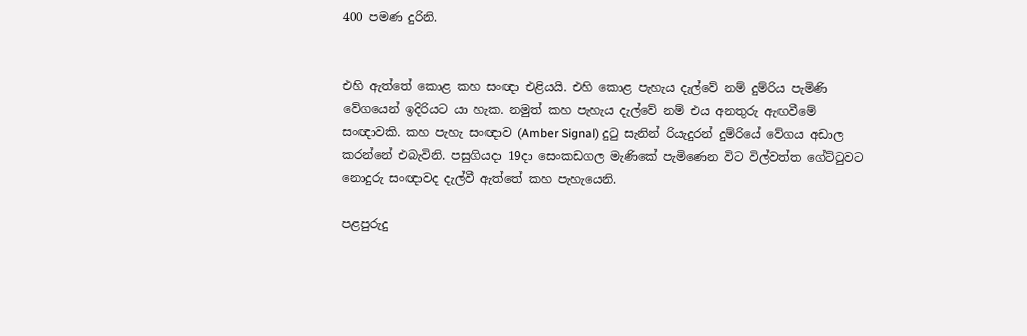400 පමණ දුරිනි.


එහි ඇත්තේ කොළ කහ සංඥා එළියයි. එහි කොළ පැහැය දැල්වේ නම් දුම්රිය පැමිණි වේගයෙන් ඉදිරියට යා හැක. නමුත් කහ පැහැය දැල්වේ නම් එය අනතුරු ඇඟවීමේ සංඥාවකි. කහ පැහැ සංඥාව (Amber Signal) දුටු සැනින් රියැදුරන් දුම්රියේ වේගය අඩාල කරන්නේ එබැවිනි. පසුගියදා 19දා සෙංකඩගල මැණිකේ පැමිණෙන විට විල්වත්ත ගේට්ටුවට නොදුරු සංඥාවද දැල්වී ඇත්තේ කහ පැහැයෙනි.

පළපුරුදු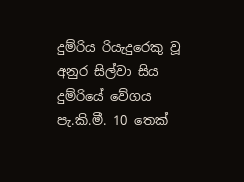දුම්රිය රියැදුරෙකු වූ අනුර සිල්වා සිය දුම්රියේ වේගය පැ.කි.මී. 10 තෙක්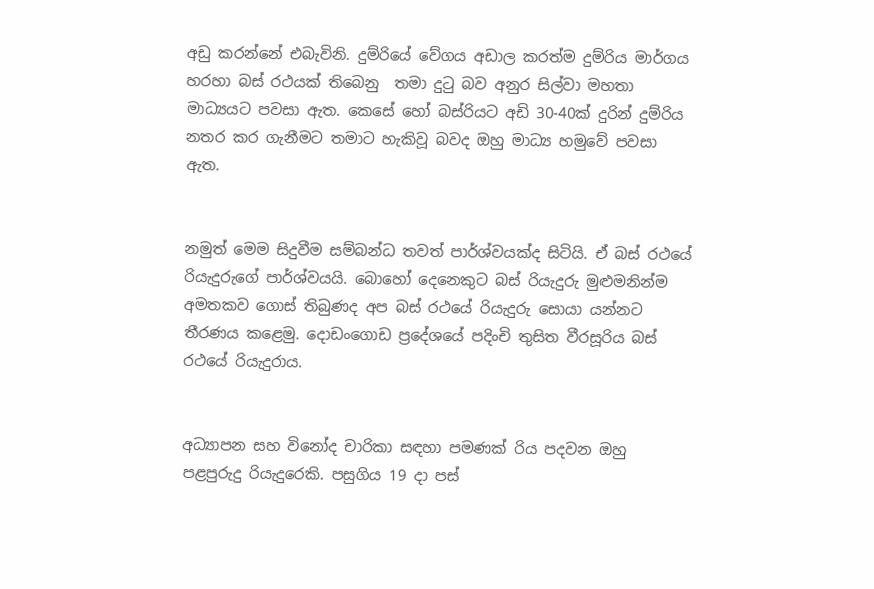අඩු කරන්නේ එබැවිනි. දුම්රියේ වේගය අඩාල කරත්ම දුම්රිය මාර්ගය හරහා බස් රථයක් තිබෙනු  තමා දුටු බව අනුර සිල්වා මහතා මාධ්‍යයට පවසා ඇත. කෙසේ හෝ බස්රියට අඩි 30-40ක් දුරින් දුම්රිය නතර කර ගැනීමට තමාට හැකිවූ බවද ඔහු මාධ්‍ය හමුවේ පවසා ඇත.


නමුත් මෙම සිදුවීම සම්බන්ධ තවත් පාර්ශ්වයක්ද සිටියි. ඒ බස් රථයේ රියැදුරුගේ පාර්ශ්වයයි. බොහෝ දෙනෙකුට බස් රියැදුරු මුළුමනින්ම අමතකව ගොස් තිබුණද අප බස් රථයේ රියැදුරු සොයා යන්නට තීරණය කළෙමු. දොඩංගොඩ ප්‍රදේශයේ පදිංචි තුසිත වීරසූරිය බස් රථයේ රියැදුරාය.


අධ්‍යාපන සහ විනෝද චාරිකා සඳහා පමණක් රිය පදවන ඔහු පළපුරුදු රියැදුරෙකි. පසුගිය 19 දා පස්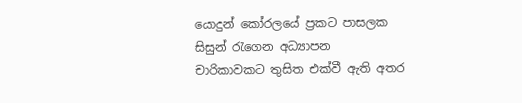යොදුන් කෝරලයේ ප්‍රකට පාසලක සිසුන් රැගෙන අධ්‍යාපන චාරිකාවකට තුසිත එක්වී ඇති අතර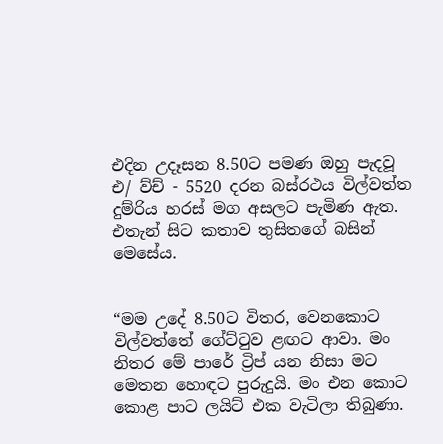එදින උදෑසන 8.50ට පමණ ඔහු පැදවූ එ/ ව්ච් - 5520 දරන බස්රථය විල්වත්ත දුම්රිය හරස් මග අසලට පැමිණ ඇත. එතැන් සිට කතාව තුසිතගේ බසින් මෙසේය.


“මම උදේ 8.50ට විතර, වෙනකොට විල්වත්තේ ගේට්ටුව ළඟට ආවා. මං නිතර මේ පාරේ ට්‍රිප් යන නිසා මට මෙතන හොඳට පුරුදුයි. මං එන කොට කොළ පාට ලයිට් එක වැටිලා තිබුණා.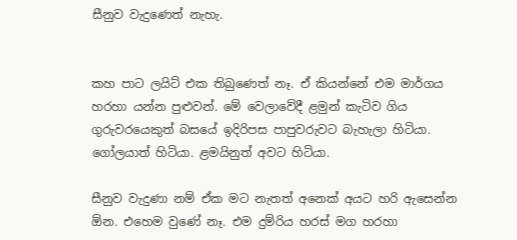සීනුව වැදුණෙත් නැහැ.


කහ පාට ලයිට් එක තිබුණෙත් නෑ. ඒ කියන්නේ එම මාර්ගය හරහා යන්න පුළුවන්. මේ වෙලාවේදී ළමුන් කැටිව ගිය ගුරුවරයෙකුත් බසයේ ඉදිරිපස පාපුවරුවට බැහැලා හිටියා. ගෝලයාත් හිටියා. ළමයිනුත් අවට හිටියා.

සීනුව වැදුණා නම් ඒක මට නැතත් අනෙක් අයට හරි ඇසෙන්න ඕන. එහෙම වුණේ නෑ. එම දුම්රිය හරස් මග හරහා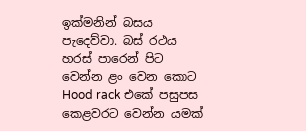ඉක්මනින් බසය පැදෙව්වා. බස් රථය හරස් පාරෙන් පිට වෙන්න ළං වෙන කොට Hood rack එකේ පසුපස කෙළවරට වෙන්න යමක්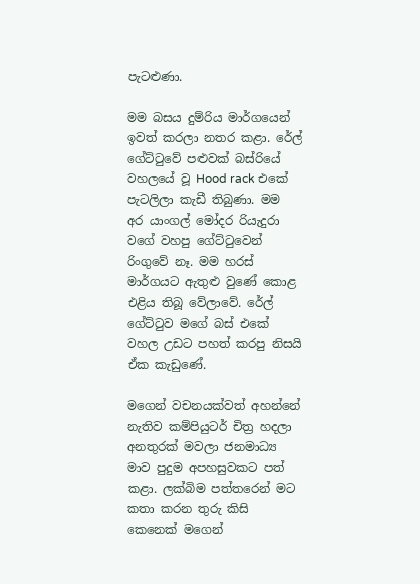පැටළුණා.

මම බසය දුම්රිය මාර්ගයෙන් ඉවත් කරලා නතර කළා. රේල් ගේට්ටුවේ පළුවක් බස්රියේ වහලයේ වූ Hood rack එකේ පැටලිලා කැඩී තිබුණා. මම අර යාංගල් මෝදර රියැදුරා වගේ වහපු ගේට්ටුවෙන් රිංගුවේ නෑ. මම හරස් මාර්ගයට ඇතුළු වුණේ කොළ එළිය තිබූ වේලාවේ. රේල් ගේට්ටුව මගේ බස් එකේ වහල උඩට පහත් කරපු නිසයි ඒක කැඩුණේ.

මගෙන් වචනයක්වත් අහන්නේ නැතිව කම්පියුටර් චිත්‍ර හදලා අනතුරක් මවලා ජනමාධ්‍ය මාව පුදුම අපහසුවකට පත් කළා. ලක්බිම පත්තරෙන් මට කතා කරන තුරු කිසි කෙනෙක් මගෙන්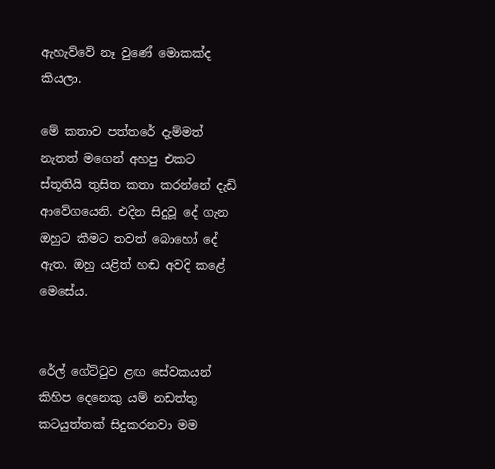ඇහැව්වේ නෑ වුණේ මොකක්ද කියලා.

මේ කතාව පත්තරේ දැම්මත් නැතත් මගෙන් අහපු එකට ස්තූතියි තුසිත කතා කරන්නේ දැඩි ආවේගයෙනි. එදින සිදුවූ දේ ගැන ඔහුට කීමට තවත් බොහෝ දේ ඇත. ඔහු යළිත් හඬ අවදි කළේ මෙසේය.


රේල් ගේට්ටුව ළඟ සේවකයන් කිහිප දෙනෙකු යම් නඩත්තු කටයුත්තක් සිදුකරනවා මම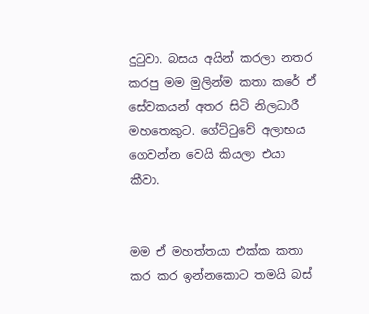දුටුවා. බසය අයින් කරලා නතර කරපු මම මුලින්ම කතා කරේ ඒ සේවකයන් අතර සිටි නිලධාරී මහතෙකුට. ගේට්ටුවේ අලාභය ගෙවන්න වෙයි කියලා එයා කීවා.


මම ඒ මහත්තයා එක්ක කතා කර කර ඉන්නකොට තමයි බස්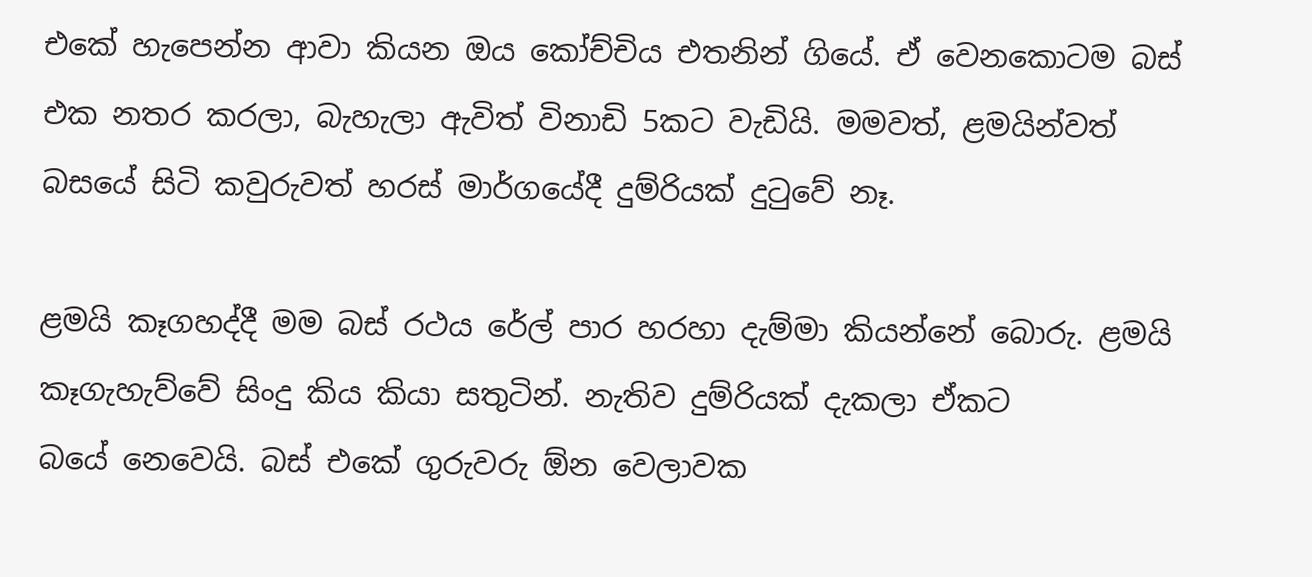එකේ හැපෙන්න ආවා කියන ඔය කෝච්චිය එතනින් ගියේ. ඒ වෙනකොටම බස් එක නතර කරලා, බැහැලා ඇවිත් විනාඩි 5කට වැඩියි. මමවත්, ළමයින්වත් බසයේ සිටි කවුරුවත් හරස් මාර්ගයේදී දුම්රියක් දුටුවේ නෑ.

ළමයි කෑගහද්දී මම බස් රථය රේල් පාර හරහා දැම්මා කියන්නේ බොරු. ළමයි කෑගැහැව්වේ සිංදු කිය කියා සතුටින්. නැතිව දුම්රියක් දැකලා ඒකට බයේ ‍නෙවෙයි. බස් එකේ ගුරුවරු ඕන වෙලාවක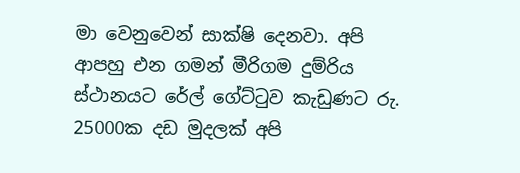මා වෙනුවෙන් සාක්ෂි දෙනවා. අපි ආපහු එන ගමන් මීරිගම දුම්රිය ස්ථානයට රේල් ගේට්ටුව කැඩුණට රු. 25000ක දඩ මුදලක් අපි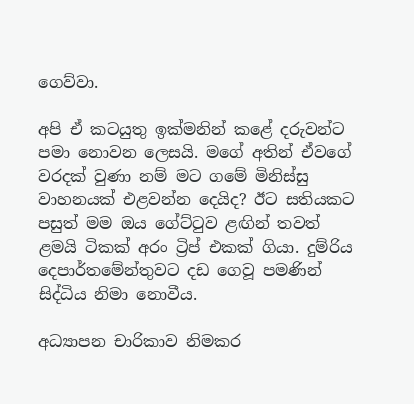ගෙව්වා.

අපි ඒ කටයුතු ඉක්මනින් කළේ දරුවන්ට පමා නොවන ලෙසයි. මගේ අතින් ඒවගේ වරදක් වුණා නම් මට ගමේ මිනිස්සු වාහනයක් එළවන්න දෙයිද? ඊට සතියකට පසුත් මම ඔය ගේට්ටුව ළඟින් තවත් ළමයි ටිකක් අරං ට්‍රිප් එකක් ගියා. දුම්රිය දෙපාර්තමේන්තුවට දඩ ගෙවූ පමණින් සිද්ධිය නිමා නොවීය.

අධ්‍යාපන චාරිකාව නිමකර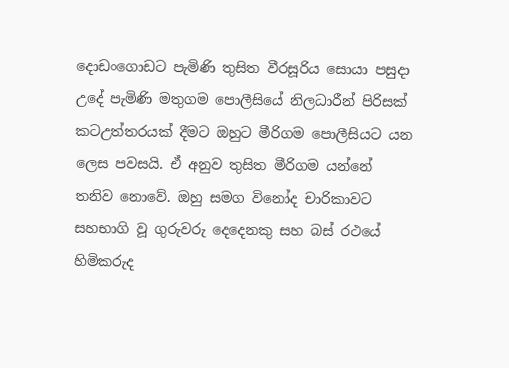දොඩංගොඩට පැමිණි තුසිත වීරසූරිය සොයා පසුදා උදේ පැමිණි මතුගම ‍පොලීසියේ නිලධාරීන් පිරිසක් කටඋත්තරයක් දීමට ඔහුට මීරිගම ‍පොලීසියට යන ලෙස පවසයි. ඒ අනුව තුසිත මීරිගම යන්නේ තනිව නොවේ. ඔහු සමග විනෝද චාරිකාවට සහභාගි වූ ගුරුවරු දෙදෙනකු සහ බස් රථයේ හිමිකරුද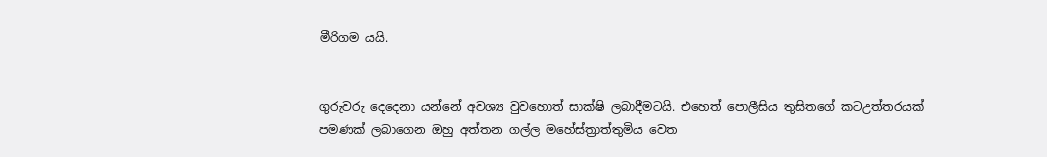මීරිගම යයි.


ගුරුවරු දෙදෙනා යන්නේ අවශ්‍ය වුවහොත් සාක්ෂි ලබාදීමටයි. එහෙත් පොලීසිය තුසිතගේ කටඋත්තරයක් පමණක් ලබාගෙන ඔහු අත්තන ගල්ල මහේස්ත්‍රාත්තුමිය වෙත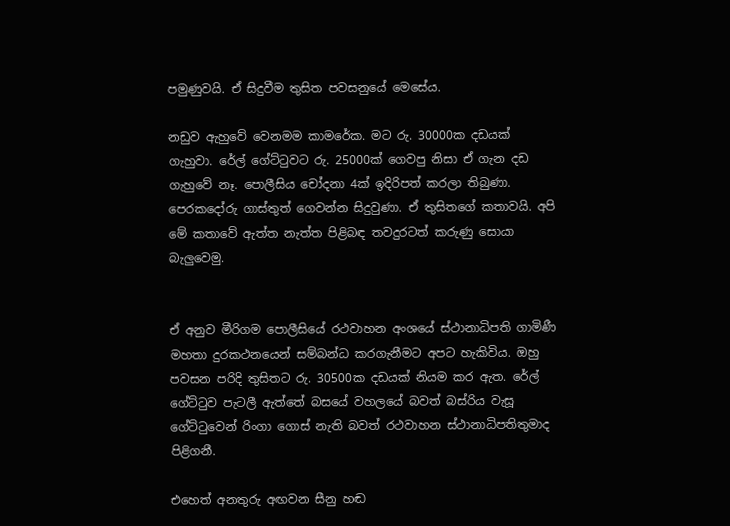පමුණුවයි. ඒ සිදුවීම තුසිත පවසනුයේ මෙසේය.

නඩුව ඇහුවේ වෙනමම කාමරේක. මට රු. 30000ක දඩයක් ගැහුවා. රේල් ගේට්ටුවට රු. 25000ක් ගෙවපු නිසා ඒ ගැන දඩ ගැහුවේ නෑ. පොලීසිය චෝදනා 4ක් ඉදිරිපත් කරලා තිබුණා. පෙරකදෝරු ගාස්තුත් ගෙවන්න සිදුවුණා. ඒ තුසිතගේ කතාවයි. අපි මේ කතාවේ ඇත්ත නැත්ත පිළිබඳ තවදුරටත් කරුණු සොයා බැලුවෙමු.


ඒ අනුව මීරිගම ‍පොලීසියේ රථවාහන අංශයේ ස්ථානාධිපති ගාමිණී මහතා දුරකථනයෙන් සම්බන්ධ කරගැනීමට අපට හැකිවිය. ඔහු  පවසන පරිදි තුසිතට රු. 30500ක දඩයක් නියම කර ඇත. රේල් ගේට්ටුව පැටලී ඇත්තේ බසයේ වහලයේ බවත් බස්රිය වැසූ ගේට්ටුවෙන් රිංගා ගොස් නැති බවත් රථවාහන ස්ථානාධිපතිතුමාද පිළිගනී.

එහෙත් අනතුරු අඟවන සීනු හඬ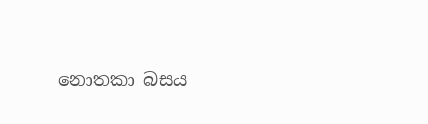නොතකා බසය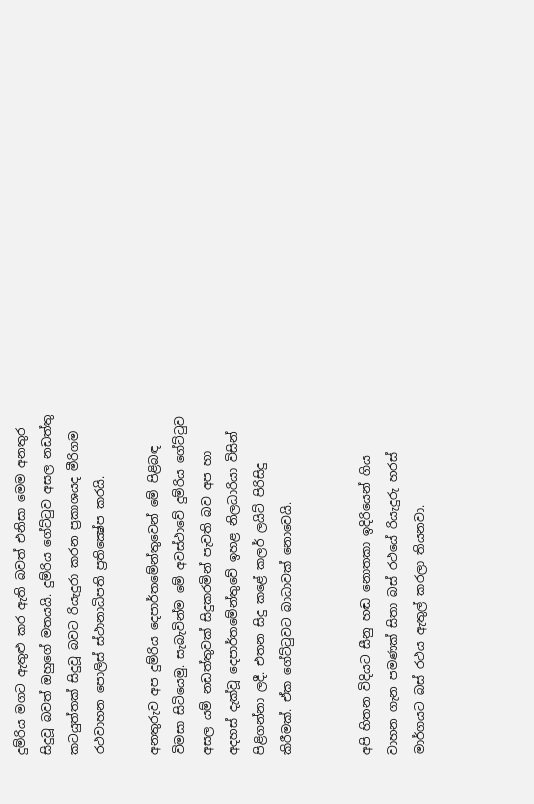දුම්රිය මගට ඇතුළු කර ඇති බවත් එනිසා මෙම අනතුර සිදුවූ බවත් ඔහුගේ මතයයි. දුම්රිය ගේට්ටුව අසල නඩත්තු කටයුත්තක් සිදුවූ බවට රියැදුරා කරන ප්‍රකාශයද මීරිගම රථවාහන ‍පොලිස් ස්ථානාධිපති ප්‍රතික්‍ෂේප කරයි.

අනතුරුව අප දුම්රිය දෙපාර්තමේන්තුවෙන් මේ පිළිබඳ විමසා සිටියෙමු. සැබැවින්ම මේ අවස්ථාවේ දුම්රිය ගේට්ටුව අසල යම් නඩත්තුවක් සිදුකරමින් පැවති බව අප හා අදහස් දැක්වූ දෙපාර්තමේන්තුවේ ඉහළ නිලධාරියා විසින් පිළිගන්නා ලදී. එතන සිදු කළේ කලර් ලයිට් පිරිසිදු කිරීමක්. ඒක ගේට්ටුවට බාධාවක් නොවෙයි.


අපි හිතන විදියට සීනු හඬ නොතකා ඉදිරියෙන් ගිය වාහන ගැන පමණක් සිතා බස් රථයේ රියැදුරු හරස් මාර්ගයට බස් රථය ඇතුල් කරලා තියනවා.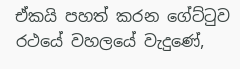ඒකයි පහත් කරන ගේට්ටුව රථයේ වහලයේ වැදුණේ,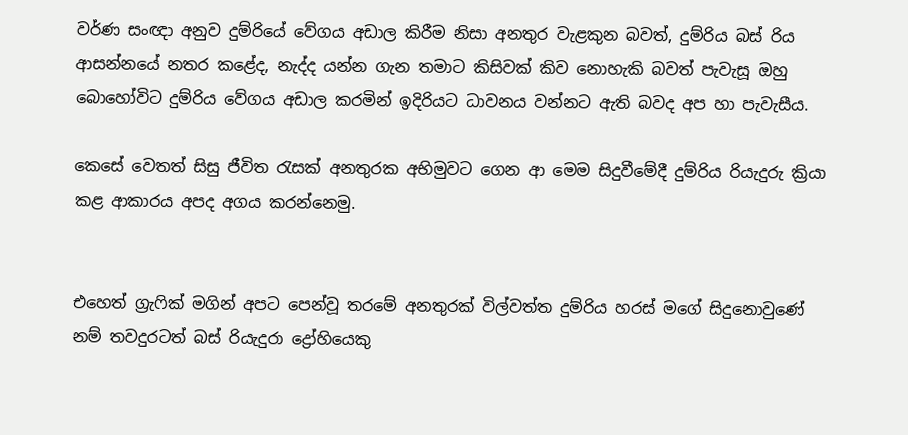වර්ණ සංඥා අනුව දුම්රියේ වේගය අඩාල කිරීම නිසා අනතුර වැළකුන බවත්, දුම්රිය බස් රිය ආසන්නයේ නතර කළේද, නැද්ද යන්න ගැන තමාට කිසිවක් කිව නොහැකි බවත් පැවැසූ ඔහු බොහෝවිට දුම්රිය වේගය අඩාල කරමින් ඉදිරියට ධාවනය වන්නට ඇති බවද අප හා පැවැසීය.

කෙසේ වෙතත් සිසු ජීවිත රැසක් අනතුරක අභිමුවට ගෙන ආ මෙම සිදුවීමේදී දුම්රිය රියැදුරු ක්‍රියා කළ ආකාරය අපද අගය කරන්නෙමු.


එහෙත් ග්‍රැෆික් මගින් අපට පෙන්වූ තරමේ අනතුරක් විල්වත්ත දුම්රිය හරස් මගේ සිදුනොවුණේ නම් තවදුරටත් බස් රියැදුරා ද්‍රෝහියෙකු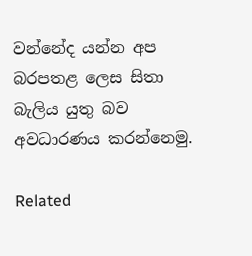වන්නේද යන්න අප බරපතළ ලෙස සිතා බැලිය යුතු බව අවධාරණය කරන්නෙමු.

Related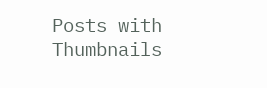Posts with Thumbnails